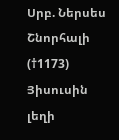Սրբ. Ներսես Շնորհալի (†1173)
Յիսուսին լեղի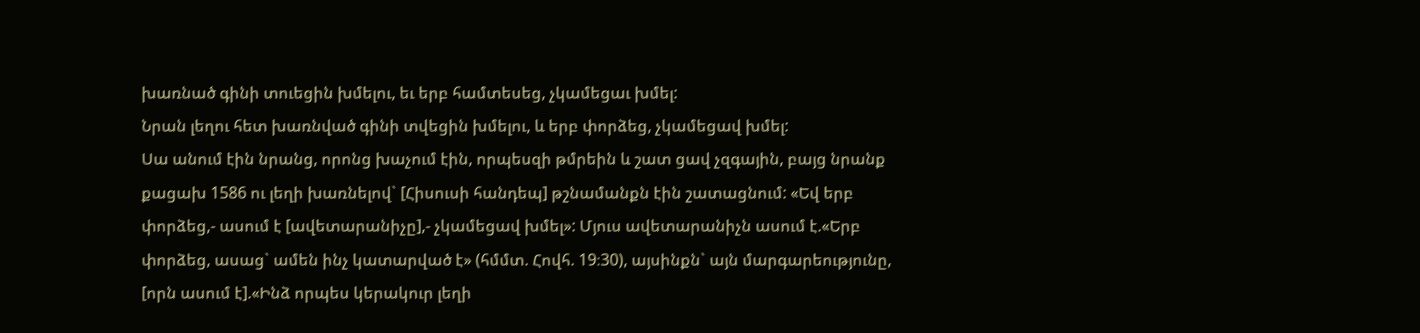խառնած գինի տուեցին խմելու, եւ երբ համտեսեց, չկամեցաւ խմել:
Նրան լեղու հետ խառնված գինի տվեցին խմելու, և երբ փորձեց, չկամեցավ խմել:
Սա անում էին նրանց, որոնց խաչում էին, որպեսզի թմրեին և շատ ցավ չզգային, բայց նրանք քացախ 1586 ու լեղի խառնելով` [Հիսուսի հանդեպ] թշնամանքն էին շատացնում: «Եվ երբ փորձեց,- ասում է [ավետարանիչը],- չկամեցավ խմել»: Մյուս ավետարանիչն ասում է.«Երբ փորձեց, ասաց` ամեն ինչ կատարված է» (հմմտ. Հովհ. 19։30), այսինքն` այն մարգարեությունը, [որն ասում է].«Ինձ որպես կերակուր լեղի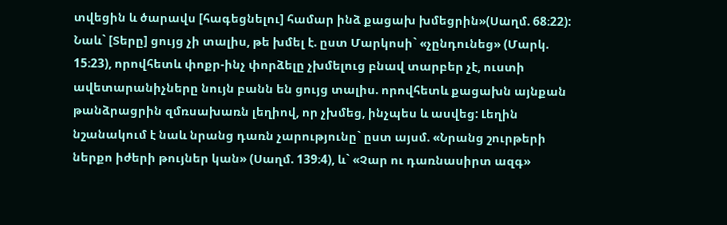տվեցին և ծարավս [հագեցնելու] համար ինձ քացախ խմեցրին»(Սաղմ. 68։22): Նաև` [Տերը] ցույց չի տալիս, թե խմել է. ըստ Մարկոսի` «չընդունեց» (Մարկ. 15։23), որովհետև փոքր-ինչ փորձելը չխմելուց բնավ տարբեր չէ, ուստի ավետարանիչները նույն բանն են ցույց տալիս. որովհետև քացախն այնքան թանձրացրին զմռսախառն լեղիով, որ չխմեց, ինչպես և ասվեց: Լեղին նշանակում է նաև նրանց դառն չարությունը` ըստ այսմ. «Նրանց շուրթերի ներքո իժերի թույներ կան» (Սաղմ. 139։4), և` «Չար ու դառնասիրտ ազգ»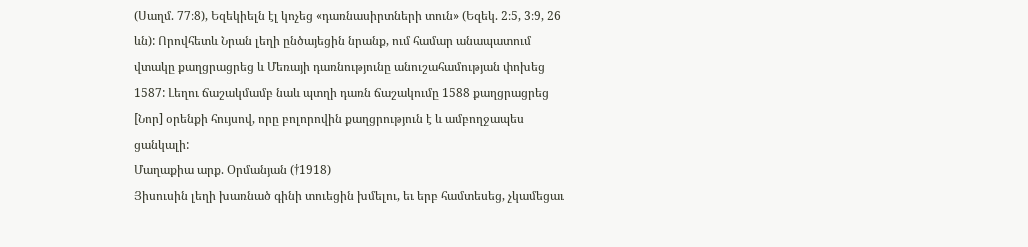(Սաղմ. 77։8), Եզեկիելն էլ կոչեց «դառնասիրտների տուն» (Եզեկ. 2։5, 3։9, 26 ևն): Որովհետև Նրան լեղի ընծայեցին նրանք, ում համար անապատում վտակը քաղցրացրեց և Մեռայի դառնությունը անուշահամության փոխեց 1587: Լեղու ճաշակմամբ նաև պտղի դառն ճաշակումը 1588 քաղցրացրեց [Նոր] օրենքի հույսով, որը բոլորովին քաղցրություն է և ամբողջապես ցանկալի:
Մաղաքիա արք. Օրմանյան (†1918)
Յիսուսին լեղի խառնած գինի տուեցին խմելու, եւ երբ համտեսեց, չկամեցաւ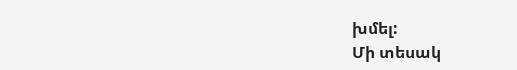խմել:
Մի տեսակ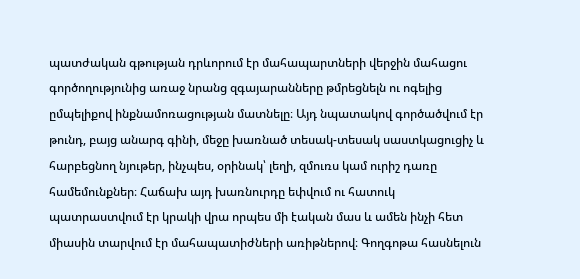պատժական գթության դրևորում էր մահապարտների վերջին մահացու գործողությունից առաջ նրանց զգայարանները թմրեցնելն ու ոգելից ըմպելիքով ինքնամոռացության մատնելը։ Այդ նպատակով գործածվում էր թունդ, բայց անարգ գինի, մեջը խառնած տեսակ-տեսակ սաստկացուցիչ և հարբեցնող նյութեր, ինչպես, օրինակ՝ լեղի, զմուռս կամ ուրիշ դառը համեմունքներ։ Հաճախ այդ խառնուրդը եփվում ու հատուկ պատրաստվում էր կրակի վրա որպես մի էական մաս և ամեն ինչի հետ միասին տարվում էր մահապատիժների առիթներով։ Գողգոթա հասնելուն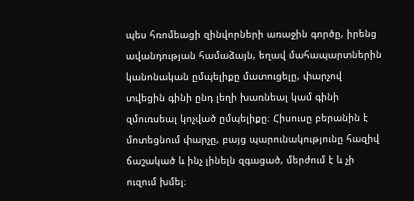պես հռոմեացի զինվորների առաջին գործը, իրենց ավանդության համաձայն, եղավ մահապարտներին կանոնական ըմպելիքը մատուցելը, փարչով տվեցին գինի ընդ լեղի խառնեալ կամ գինի զմուռսեալ կոչված ըմպելիքը։ Հիսուսը բերանին է մոտեցնում փարչը, բայց պարունակությունը հազիվ ճաշակած և ինչ լինելն զգացած, մերժում է և չի ուզում խմել։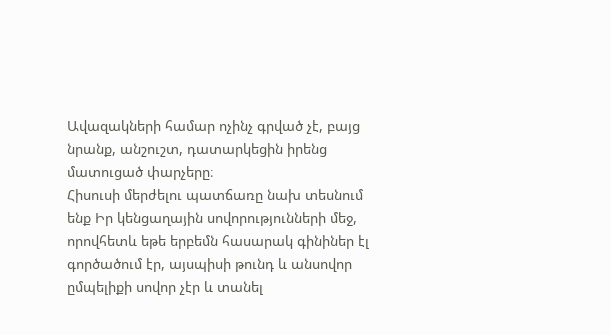Ավազակների համար ոչինչ գրված չէ, բայց նրանք, անշուշտ, դատարկեցին իրենց մատուցած փարչերը։
Հիսուսի մերժելու պատճառը նախ տեսնում ենք Իր կենցաղային սովորությունների մեջ, որովհետև եթե երբեմն հասարակ գինիներ էլ գործածում էր, այսպիսի թունդ և անսովոր ըմպելիքի սովոր չէր և տանել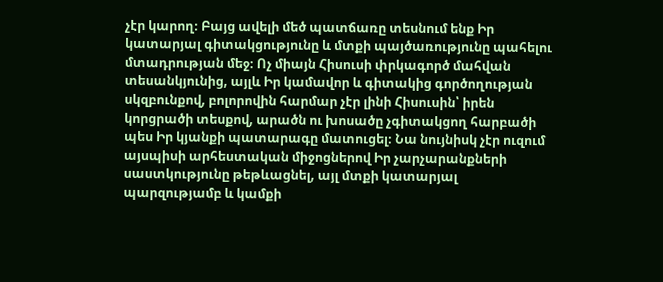չէր կարող։ Բայց ավելի մեծ պատճառը տեսնում ենք Իր կատարյալ գիտակցությունը և մտքի պայծառությունը պահելու մտադրության մեջ։ Ոչ միայն Հիսուսի փրկագործ մահվան տեսանկյունից, այլև Իր կամավոր և գիտակից գործողության սկզբունքով, բոլորովին հարմար չէր լինի Հիսուսին՝ իրեն կորցրածի տեսքով, արածն ու խոսածը չգիտակցող հարբածի պես Իր կյանքի պատարագը մատուցել։ Նա նույնիսկ չէր ուզում այսպիսի արհեստական միջոցներով Իր չարչարանքների սաստկությունը թեթևացնել, այլ մտքի կատարյալ պարզությամբ և կամքի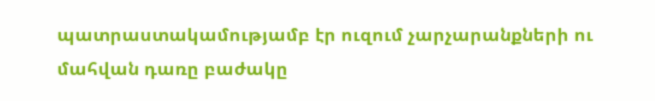պատրաստակամությամբ էր ուզում չարչարանքների ու մահվան դառը բաժակը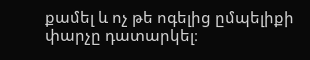քամել և ոչ թե ոգելից ըմպելիքի փարչը դատարկել։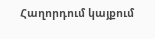Հաղորդում կայքում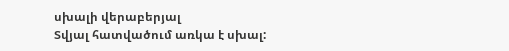սխալի վերաբերյալ
Տվյալ հատվածում առկա է սխալ: